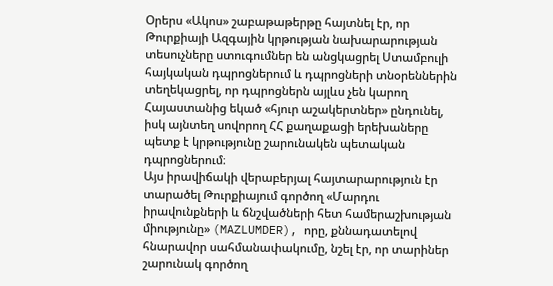Օրերս «Ակոս» շաբաթաթերթը հայտնել էր, որ Թուրքիայի Ազգային կրթության նախարարության տեսուչները ստուգումներ են անցկացրել Ստամբուլի հայկական դպրոցներում և դպրոցների տնօրեններին տեղեկացրել, որ դպրոցներն այլևս չեն կարող Հայաստանից եկած «հյուր աշակերտներ» ընդունել, իսկ այնտեղ սովորող ՀՀ քաղաքացի երեխաները պետք է կրթությունը շարունակեն պետական դպրոցներում։
Այս իրավիճակի վերաբերյալ հայտարարություն էր տարածել Թուրքիայում գործող «Մարդու իրավունքների և ճնշվածների հետ համերաշխության միությունը» (MAZLUMDER), որը, քննադատելով հնարավոր սահմանափակումը, նշել էր, որ տարիներ շարունակ գործող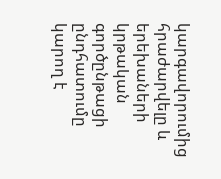կարգավորումից հրաժարվելը և երեխաների կրթական գործընթացի ընդհատումը կարող է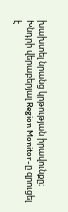խախտել նրանց կրթության իրավունքը։
Խնդրի վերաբերյալ Region Monitor-ը զրուցել է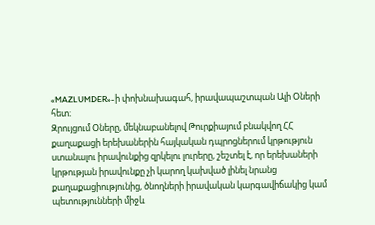«MAZLUMDER»-ի փոխնախագահ, իրավապաշտպան Ալի Օների հետ։
Զրույցում Օները, մեկնաբանելով Թուրքիայում բնակվող ՀՀ քաղաքացի երեխաներին հայկական դպրոցներում կրթություն ստանալու իրավունքից զրկելու լուրերը, շեշտել է, որ երեխաների կրթության իրավունքը չի կարող կախված լինել նրանց քաղաքացիությունից, ծնողների իրավական կարգավիճակից կամ պետությունների միջև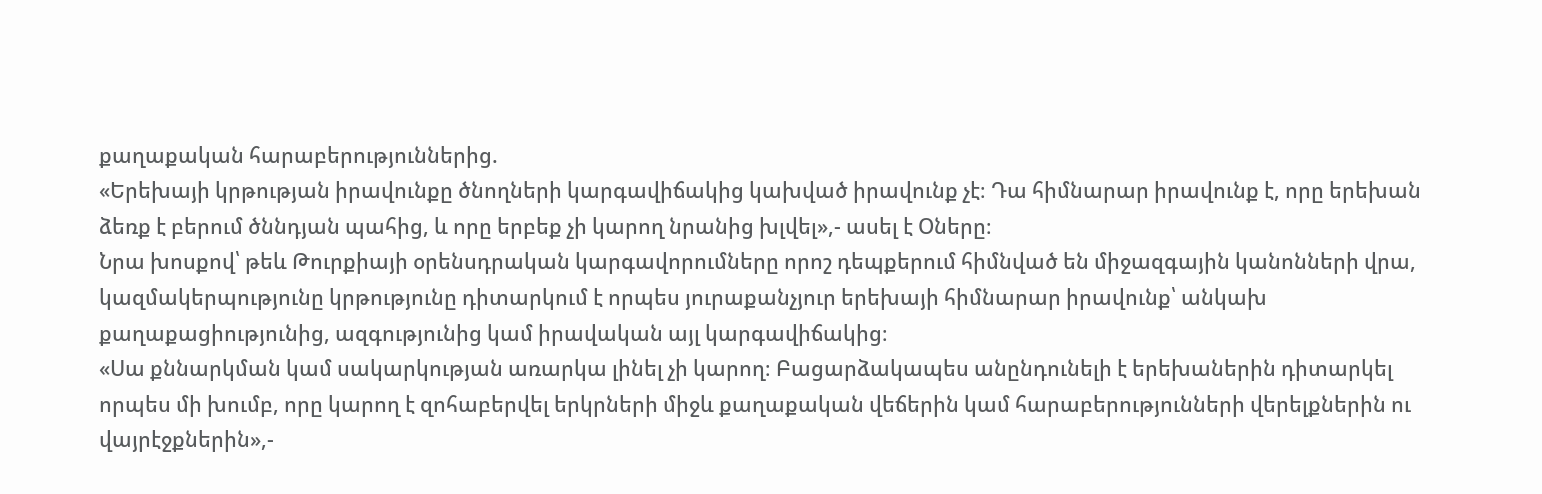քաղաքական հարաբերություններից.
«Երեխայի կրթության իրավունքը ծնողների կարգավիճակից կախված իրավունք չէ։ Դա հիմնարար իրավունք է, որը երեխան ձեռք է բերում ծննդյան պահից, և որը երբեք չի կարող նրանից խլվել»,- ասել է Օները։
Նրա խոսքով՝ թեև Թուրքիայի օրենսդրական կարգավորումները որոշ դեպքերում հիմնված են միջազգային կանոնների վրա, կազմակերպությունը կրթությունը դիտարկում է որպես յուրաքանչյուր երեխայի հիմնարար իրավունք՝ անկախ քաղաքացիությունից, ազգությունից կամ իրավական այլ կարգավիճակից։
«Սա քննարկման կամ սակարկության առարկա լինել չի կարող։ Բացարձակապես անընդունելի է երեխաներին դիտարկել որպես մի խումբ, որը կարող է զոհաբերվել երկրների միջև քաղաքական վեճերին կամ հարաբերությունների վերելքներին ու վայրէջքներին»,-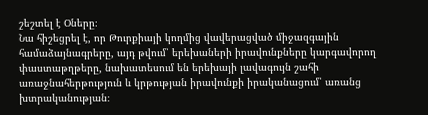շեշտել է Օները։
Նա հիշեցրել է, որ Թուրքիայի կողմից վավերացված միջազգային համաձայնագրերը, այդ թվում՝ երեխաների իրավունքները կարգավորող փաստաթղթերը, նախատեսում են երեխայի լավագույն շահի առաջնահերթություն և կրթության իրավունքի իրականացում՝ առանց խտրականության։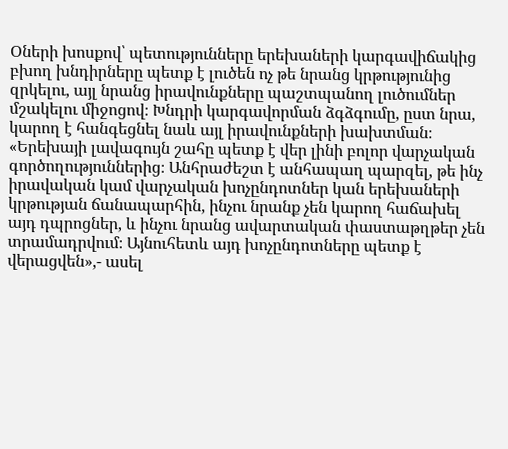Օների խոսքով՝ պետությունները երեխաների կարգավիճակից բխող խնդիրները պետք է լուծեն ոչ թե նրանց կրթությունից զրկելու, այլ նրանց իրավունքները պաշտպանող լուծումներ մշակելու միջոցով։ Խնդրի կարգավորման ձգձգումը, ըստ նրա, կարող է հանգեցնել նաև այլ իրավունքների խախտման։
«Երեխայի լավագույն շահը պետք է վեր լինի բոլոր վարչական գործողություններից։ Անհրաժեշտ է անհապաղ պարզել, թե ինչ իրավական կամ վարչական խոչընդոտներ կան երեխաների կրթության ճանապարհին, ինչու նրանք չեն կարող հաճախել այդ դպրոցներ, և ինչու նրանց ավարտական փաստաթղթեր չեն տրամադրվում։ Այնուհետև այդ խոչընդոտները պետք է վերացվեն»,- ասել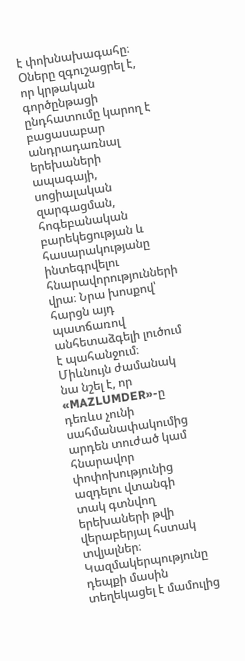է փոխնախագահը։
Օները զգուշացրել է, որ կրթական գործընթացի ընդհատումը կարող է բացասաբար անդրադառնալ երեխաների ապագայի, սոցիալական զարգացման, հոգեբանական բարեկեցության և հասարակությանը ինտեգրվելու հնարավորությունների վրա։ Նրա խոսքով՝ հարցն այդ պատճառով անհետաձգելի լուծում է պահանջում։
Միևնույն ժամանակ նա նշել է, որ «MAZLUMDER»-ը դեռևս չունի սահմանափակումից արդեն տուժած կամ հնարավոր փոփոխությունից ազդելու վտանգի տակ գտնվող երեխաների թվի վերաբերյալ հստակ տվյալներ։ Կազմակերպությունը դեպքի մասին տեղեկացել է մամուլից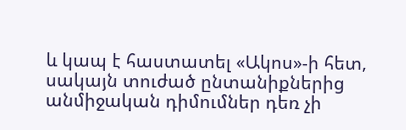և կապ է հաստատել «Ակոս»-ի հետ, սակայն տուժած ընտանիքներից անմիջական դիմումներ դեռ չի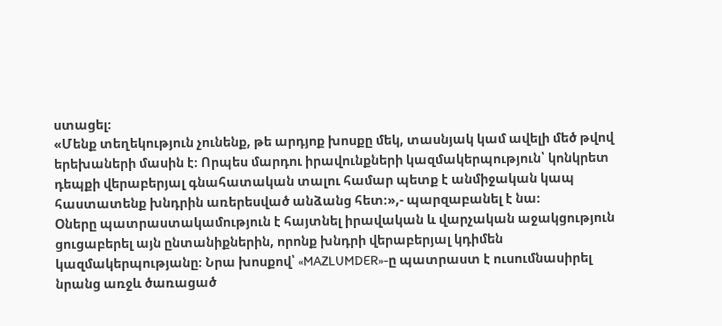ստացել։
«Մենք տեղեկություն չունենք, թե արդյոք խոսքը մեկ, տասնյակ կամ ավելի մեծ թվով երեխաների մասին է։ Որպես մարդու իրավունքների կազմակերպություն՝ կոնկրետ դեպքի վերաբերյալ գնահատական տալու համար պետք է անմիջական կապ հաստատենք խնդրին առերեսված անձանց հետ։»,- պարզաբանել է նա։
Օները պատրաստակամություն է հայտնել իրավական և վարչական աջակցություն ցուցաբերել այն ընտանիքներին, որոնք խնդրի վերաբերյալ կդիմեն կազմակերպությանը։ Նրա խոսքով՝ «MAZLUMDER»-ը պատրաստ է ուսումնասիրել նրանց առջև ծառացած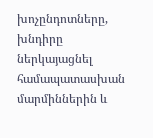խոչընդոտները, խնդիրը ներկայացնել համապատասխան մարմիններին և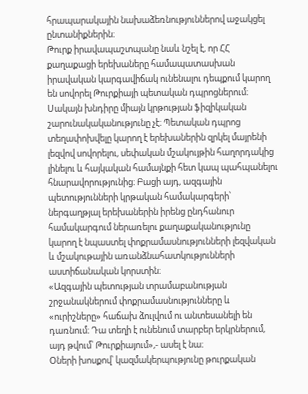հրապարակային նախաձեռնություններով աջակցել ընտանիքներին։
Թուրք իրավապաշտպանը նաև նշել է, որ ՀՀ քաղաքացի երեխաները համապատասխան իրավական կարգավիճակ ունենալու դեպքում կարող են սովորել Թուրքիայի պետական դպրոցներում։ Սակայն խնդիրը միայն կրթության ֆիզիկական շարունակականությունը չէ։ Պետական դպրոց տեղափոխվելը կարող է երեխաներին զրկել մայրենի լեզվով սովորելու, սեփական մշակույթին հաղորդակից լինելու և հայկական համայնքի հետ կապ պահպանելու հնարավորությունից։ Բացի այդ, ազգային պետությունների կրթական համակարգերի՝ ներգաղթյալ երեխաներին իրենց ընդհանուր համակարգում ներառելու քաղաքականությունը կարող է նպաստել փոքրամասնությունների լեզվական և մշակութային առանձնահատկությունների աստիճանական կորստին։
«Ազգային պետության տրամաբանության շրջանակներում փոքրամասնությունները և «ուրիշները» հաճախ ձուլվում ու անտեսանելի են դառնում։ Դա տեղի է ունենում տարբեր երկրներում, այդ թվում՝ Թուրքիայում»,- ասել է նա։
Օների խոսքով՝ կազմակերպությունը թուրքական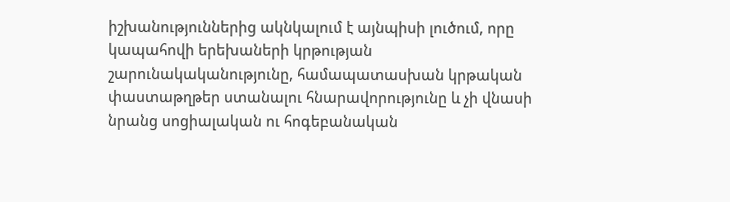իշխանություններից ակնկալում է այնպիսի լուծում, որը կապահովի երեխաների կրթության շարունակականությունը, համապատասխան կրթական փաստաթղթեր ստանալու հնարավորությունը և չի վնասի նրանց սոցիալական ու հոգեբանական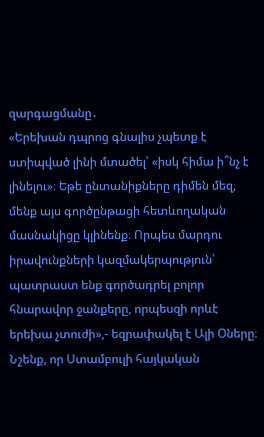զարգացմանը․
«Երեխան դպրոց գնալիս չպետք է ստիպված լինի մտածել՝ «իսկ հիմա ի՞նչ է լինելու»։ Եթե ընտանիքները դիմեն մեզ, մենք այս գործընթացի հետևողական մասնակիցը կլինենք։ Որպես մարդու իրավունքների կազմակերպություն՝ պատրաստ ենք գործադրել բոլոր հնարավոր ջանքերը, որպեսզի որևէ երեխա չտուժի»,- եզրափակել է Ալի Օները։
Նշենք, որ Ստամբուլի հայկական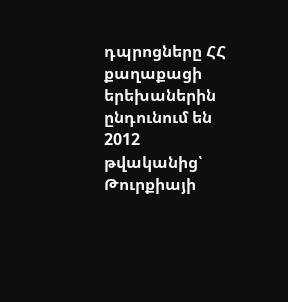դպրոցները ՀՀ քաղաքացի երեխաներին ընդունում են 2012 թվականից՝ Թուրքիայի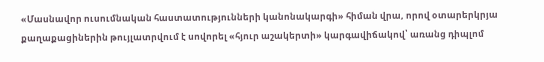«Մասնավոր ուսումնական հաստատությունների կանոնակարգի» հիման վրա, որով օտարերկրյա քաղաքացիներին թույլատրվում է սովորել «հյուր աշակերտի» կարգավիճակով՝ առանց դիպլոմ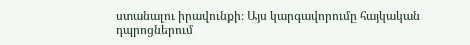ստանալու իրավունքի։ Այս կարգավորումը հայկական դպրոցներում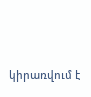կիրառվում է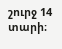շուրջ 14 տարի։